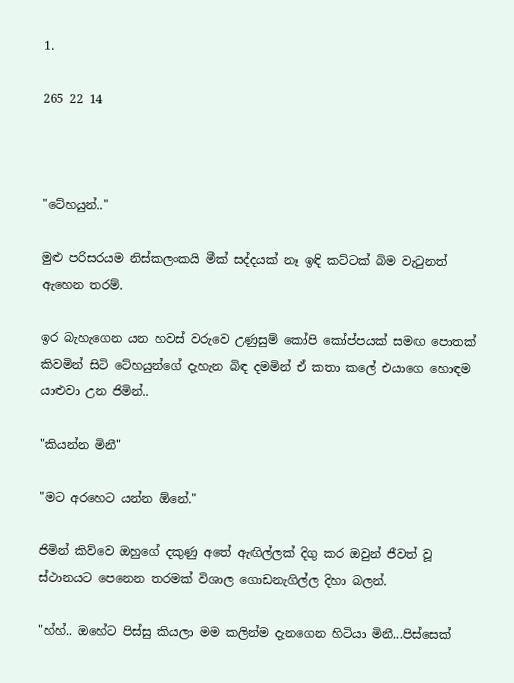1.

265 22 14



"ටේහයුන්.."

මුළු පරිසරයම නිස්කලංකයි මීක් සද්දයක් නෑ ඉඳි කට්ටක් බිම වැටුනත් ඇහෙන තරම්.

ඉර බැහැගෙන යන හවස් වරුවෙ උණුසුම් කෝපි කෝප්පයක් සමඟ පොතක් කිවමින් සිටි ටේහයුන්ගේ දැහැන බිඳ දමමින් ඒ කතා කලේ එයාගෙ හොඳම යාළුවා උන ජිමින්..

"කියන්න මිනී"

"මට අරහෙට යන්න ඕනේ."

ජිමින් කිව්වෙ ඔහුගේ දකුණු අතේ ඇඟිල්ලක් දිගු කර ඔවුන් ජීවත් වූ ස්ථානයට පෙනෙන තරමක් විශාල ගොඩනැගිල්ල දිහා බලන්.

"හ්හ්.. ඔහේට පිස්සු කියලා මම කලින්ම දැනගෙන හිටියා මිනී...පිස්සෙක්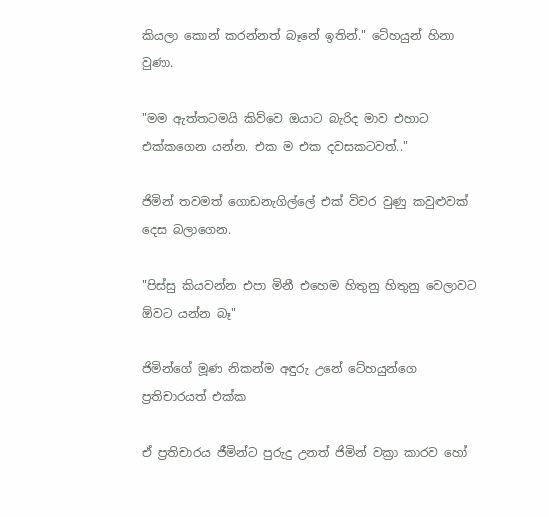කියලා කොන් කරන්නත් බෑනේ ඉතින්." ටේහයුන් හිනා වුණා.

"මම ඇත්තටමයි කිව්වෙ ඔයාට බැරිද මාව එහාට එක්කගෙන යන්න. එක ම එක දවසකටවත්.."

ජිමින් තවමත් ගොඩනැගිල්ලේ එක් විවර වුණු කවුළුවක් දෙස බලාගෙන.

"පිස්සු කියවන්න එපා මිනී එහෙම හිතුනු හිතුනු වෙලාවට ඕවට යන්න බෑ"

ජිමින්ගේ මූණ නිකන්ම අඳුරු උනේ ටේහයුන්ගෙ ප්‍රතිචාරයත් එක්ක

ඒ ප්‍රතිචාරය ජීමින්ට පුරුදු උනත් ජිමින් වක්‍රා කාරව හෝ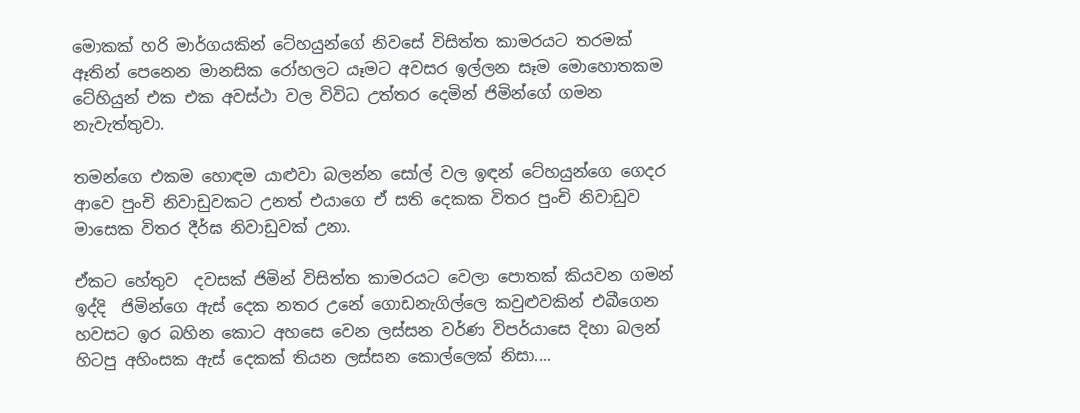මොකක් හරි මාර්ගයකින් ටේහයුන්ගේ නිවසේ විසිත්ත කාමරයට තරමක් ඈතින් පෙනෙන මානසික රෝහලට යෑමට අවසර ඉල්ලන සෑම මොහොතකම ටේහියුන් එක එක අවස්ථා වල විවිධ උත්තර දෙමින් ජිමින්ගේ ගමන නැවැත්තුවා.

තමන්ගෙ එකම හොඳම යාළුවා බලන්න සෝල් වල ඉඳන් ටේහයුන්ගෙ ගෙදර ආවෙ පුංචි නිවාඩුවකට උනත් එයාගෙ ඒ සති දෙකක විතර පුංචි නිවාඩුව මාසෙක විතර දීර්ඝ නිවාඩුවක් උනා.

ඒකට හේතුව  දවසක් ජිමින් විසිත්ත කාමරයට වෙලා පොතක් කියවන ගමන් ඉද්දි  ජිමින්ගෙ ඇස් දෙක නතර උනේ ගොඩනැගිල්ලෙ කවුළුවකින් එබීගෙන හවසට ඉර බහින කොට අහසෙ වෙන ලස්සන වර්ණ විපර්යාසෙ දිහා බලන් හිටපු අහිංසක ඇස් දෙකක් තියන ලස්සන කොල්ලෙක් නිසා....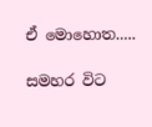ඒ මොහොත.....

සමහර විට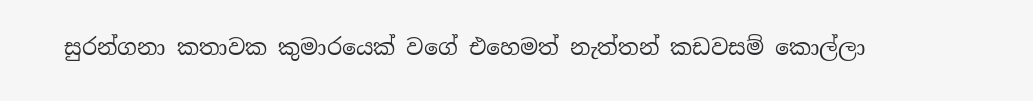සුරන්ගනා කතාවක කුමාරයෙක් වගේ එහෙමත් නැත්තන් කඩවසම් කොල්ලා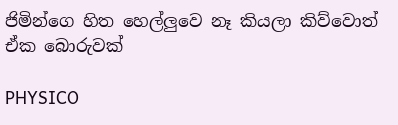ජිමින්ගෙ හිත හෙල්ලුවෙ නෑ කියලා කිව්වොත් ඒක බොරුවක්

PHYSICO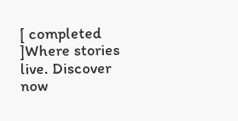[ completed ]Where stories live. Discover now